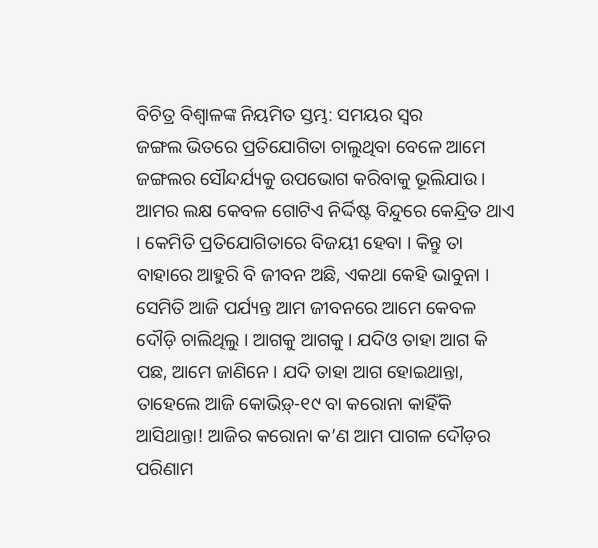ବିଚିତ୍ର ବିଶ୍ୱାଳଙ୍କ ନିୟମିତ ସ୍ତମ୍ଭ: ସମୟର ସ୍ୱର
ଜଙ୍ଗଲ ଭିତରେ ପ୍ରତିଯୋଗିତା ଚାଲୁଥିବା ବେଳେ ଆମେ ଜଙ୍ଗଲର ସୌନ୍ଦର୍ଯ୍ୟକୁ ଉପଭୋଗ କରିବାକୁ ଭୂଲିଯାଉ । ଆମର ଲକ୍ଷ କେବଳ ଗୋଟିଏ ନିର୍ଦ୍ଦିଷ୍ଟ ବିନ୍ଦୁରେ କେନ୍ଦ୍ରିତ ଥାଏ । କେମିତି ପ୍ରତିଯୋଗିତାରେ ବିଜୟୀ ହେବା । କିନ୍ତୁ ତା ବାହାରେ ଆହୁରି ବି ଜୀବନ ଅଛି, ଏକଥା କେହି ଭାବୁନା ।
ସେମିତି ଆଜି ପର୍ଯ୍ୟନ୍ତ ଆମ ଜୀବନରେ ଆମେ କେବଳ ଦୌଡ଼ି ଚାଲିଥିଲୁ । ଆଗକୁ ଆଗକୁ । ଯଦିଓ ତାହା ଆଗ କି ପଛ, ଆମେ ଜାଣିନେ । ଯଦି ତାହା ଆଗ ହୋଇଥାନ୍ତା, ତାହେଲେ ଆଜି କୋଭିଡ଼୍-୧୯ ବା କରୋନା କାହିଁକି ଆସିଥାନ୍ତା! ଆଜିର କରୋନା କ’ଣ ଆମ ପାଗଳ ଦୌଡ଼ର ପରିଣାମ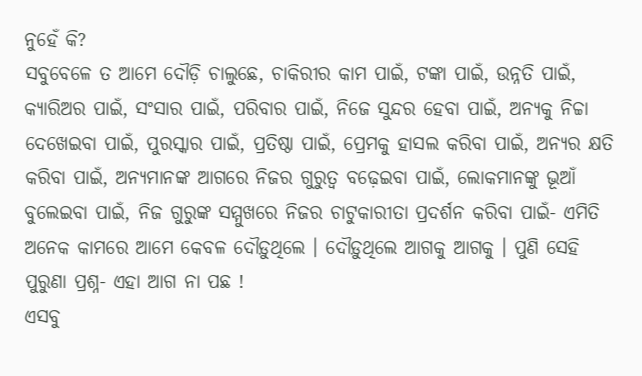ନୁହେଁ କି?
ସବୁବେଳେ ତ ଆମେ ଦୌଡ଼ି ଚାଲୁଛେ, ଚାକିରୀର କାମ ପାଇଁ, ଟଙ୍କା ପାଇଁ, ଉନ୍ନତି ପାଇଁ, କ୍ୟାରିଅର ପାଇଁ, ସଂସାର ପାଇଁ, ପରିବାର ପାଇଁ, ନିଜେ ସୁନ୍ଦର ହେବା ପାଇଁ, ଅନ୍ୟକୁ ନିଚ୍ଚା ଦେଖେଇବା ପାଇଁ, ପୁରସ୍କାର ପାଇଁ, ପ୍ରତିଷ୍ଠା ପାଇଁ, ପ୍ରେମକୁ ହାସଲ କରିବା ପାଇଁ, ଅନ୍ୟର କ୍ଷତି କରିବା ପାଇଁ, ଅନ୍ୟମାନଙ୍କ ଆଗରେ ନିଜର ଗୁରୁତ୍ୱ ବଢ଼େଇବା ପାଇଁ, ଲୋକମାନଙ୍କୁ ଭୂଆଁ ବୁଲେଇବା ପାଇଁ, ନିଜ ଗୁରୁଙ୍କ ସମ୍ମୁଖରେ ନିଜର ଚାଟୁକାରୀତା ପ୍ରଦର୍ଶନ କରିବା ପାଇଁ- ଏମିତି ଅନେକ କାମରେ ଆମେ କେବଳ ଦୌଡ଼ୁଥିଲେ । ଦୌଡ଼ୁଥିଲେ ଆଗକୁ ଆଗକୁ । ପୁଣି ସେହି ପୁରୁଣା ପ୍ରଶ୍ନ- ଏହା ଆଗ ନା ପଛ !
ଏସବୁ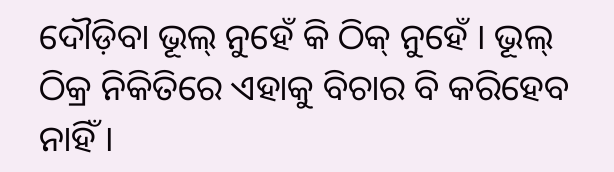ଦୌଡ଼ିବା ଭୂଲ୍ ନୁହେଁ କି ଠିକ୍ ନୁହେଁ । ଭୂଲ୍ ଠିକ୍ର ନିକିତିରେ ଏହାକୁ ବିଚାର ବି କରିହେବ ନାହିଁ ।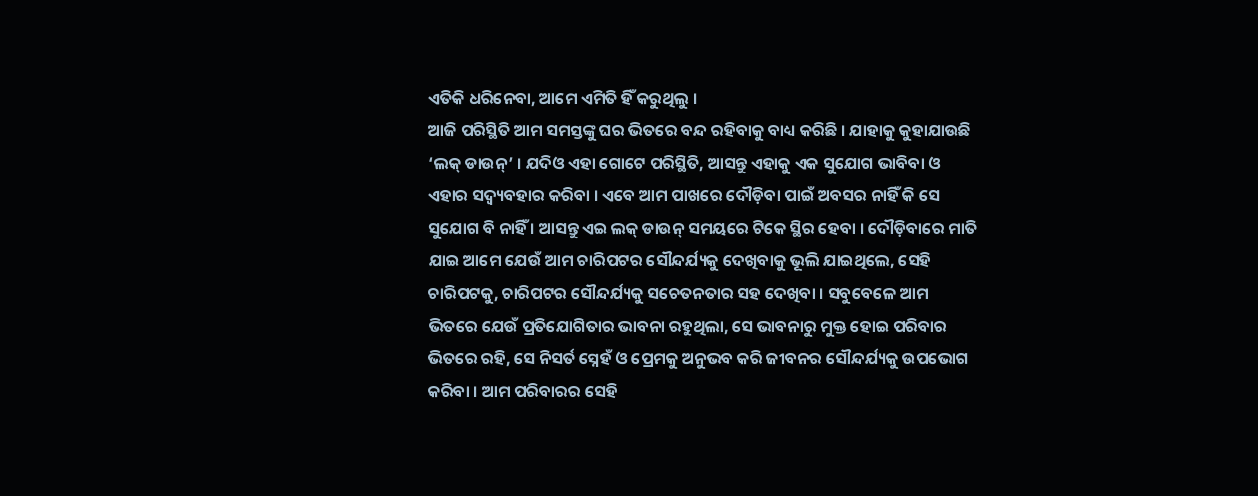ଏତିକି ଧରିନେବା, ଆମେ ଏମିତି ହିଁ କରୁଥିଲୁ ।
ଆଜି ପରିସ୍ଥିତି ଆମ ସମସ୍ତଙ୍କୁ ଘର ଭିତରେ ବନ୍ଦ ରହିବାକୁ ବାଧ୍ୟ କରିଛି । ଯାହାକୁ କୁହାଯାଉଛି ‘ଲକ୍ ଡାଉନ୍’ । ଯଦିଓ ଏହା ଗୋଟେ ପରିସ୍ଥିତି, ଆସନ୍ତୁ ଏହାକୁ ଏକ ସୁଯୋଗ ଭାବିବା ଓ ଏହାର ସଦ୍ବ୍ୟବହାର କରିବା । ଏବେ ଆମ ପାଖରେ ଦୌଡ଼ିବା ପାଇଁ ଅବସର ନାହିଁ କି ସେ ସୁଯୋଗ ବି ନାହିଁ । ଆସନ୍ତୁ ଏଇ ଲକ୍ ଡାଉନ୍ ସମୟରେ ଟିକେ ସ୍ଥିର ହେବା । ଦୌଡ଼ିବାରେ ମାତି ଯାଇ ଆମେ ଯେଉଁ ଆମ ଚାରିପଟର ସୌନ୍ଦର୍ଯ୍ୟକୁ ଦେଖିବାକୁ ଭୂଲି ଯାଇଥିଲେ, ସେହି ଚାରିପଟକୁ, ଚାରିପଟର ସୌନ୍ଦର୍ଯ୍ୟକୁ ସଚେତନତାର ସହ ଦେଖିବା । ସବୁବେଳେ ଆମ ଭିତରେ ଯେଉଁ ପ୍ରତିଯୋଗିତାର ଭାବନା ରହୁଥିଲା, ସେ ଭାବନାରୁ ମୁକ୍ତ ହୋଇ ପରିବାର ଭିତରେ ରହି, ସେ ନିସର୍ତ ସ୍ନେହଁ ଓ ପ୍ରେମକୁ ଅନୁଭବ କରି ଜୀବନର ସୌନ୍ଦର୍ଯ୍ୟକୁ ଉପଭୋଗ କରିବା । ଆମ ପରିବାରର ସେହି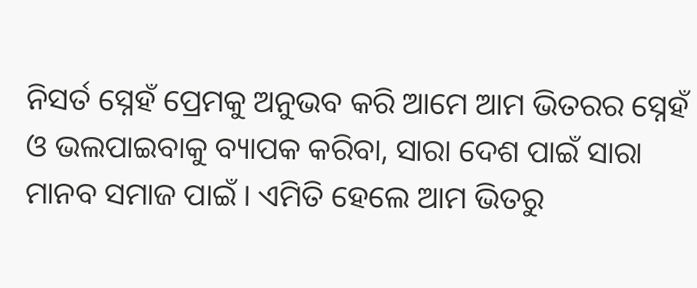ନିସର୍ତ ସ୍ନେହଁ ପ୍ରେମକୁ ଅନୁଭବ କରି ଆମେ ଆମ ଭିତରର ସ୍ନେହଁ ଓ ଭଲପାଇବାକୁ ବ୍ୟାପକ କରିବା, ସାରା ଦେଶ ପାଇଁ ସାରା ମାନବ ସମାଜ ପାଇଁ । ଏମିତି ହେଲେ ଆମ ଭିତରୁ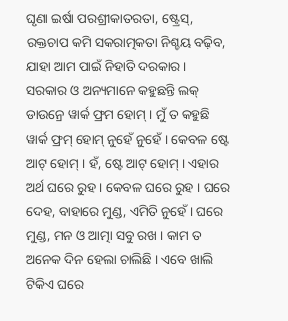ଘୃଣା ଇର୍ଷା ପରଶ୍ରୀକାତରତା, ଷ୍ଟ୍ରେସ୍, ରକ୍ତଚାପ କମି ସକରାତ୍ମକତା ନିଶ୍ଚୟ ବଢ଼ିବ, ଯାହା ଆମ ପାଇଁ ନିହାତି ଦରକାର ।
ସରକାର ଓ ଅନ୍ୟମାନେ କହୁଛନ୍ତି ଲକ୍ ଡାଉନ୍ରେ ୱାର୍କ ଫ୍ରମ ହୋମ୍ । ମୁଁ ତ କହୁଛି ୱାର୍କ ଫ୍ରମ୍ ହୋମ୍ ନୁହେଁ ନୁହେଁ । କେବଳ ଷ୍ଟେ ଆଟ୍ ହୋମ୍ । ହଁ, ଷ୍ଟେ ଆଟ୍ ହୋମ୍ । ଏହାର ଅର୍ଥ ଘରେ ରୁହ । କେବଳ ଘରେ ରୁହ । ଘରେ ଦେହ, ବାହାରେ ମୁଣ୍ଡ, ଏମିତି ନୁହେଁ । ଘରେ ମୁଣ୍ଡ, ମନ ଓ ଆତ୍ମା ସବୁ ରଖ । କାମ ତ ଅନେକ ଦିନ ହେଲା ଚାଲିଛି । ଏବେ ଖାଲି ଟିକିଏ ଘରେ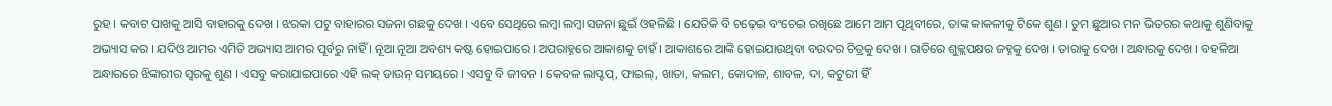ରୁହ । କବାଟ ପାଖକୁ ଆସି ବାହାରକୁ ଦେଖ । ଝରକା ପଟୁ ବାହାରର ସଜନା ଗଛକୁ ଦେଖ । ଏବେ ସେଥିରେ ଲମ୍ବା ଲମ୍ବା ସଜନା ଛୁଇଁ ଓହଳିଛି । ଯେତିକି ବି ଚଢ଼େଇ ବଂଚେଇ ରଖିଛେ ଆମେ ଆମ ପୃଥିବୀରେ, ତାଙ୍କ କାକଳୀକୁ ଟିକେ ଶୁଣ । ତୁମ ଛୁଆର ମନ ଭିତରର କଥାକୁ ଶୁଣିବାକୁ ଅଭ୍ୟାସ କର । ଯଦିଓ ଆମର ଏମିତି ଅଭ୍ୟାସ ଆମର ପୂର୍ବରୁ ନାହିଁ । ନୂଆ ନୂଆ ଅବଶ୍ୟ କଷ୍ଟ ହୋଇପାରେ । ଅପରାହ୍ନରେ ଆକାଶକୁ ଚାହଁ । ଆକାଶରେ ଆଙ୍କି ହୋଇଯାଉଥିବା ବଉଦର ଚିତ୍ରକୁ ଦେଖ । ରାତିରେ ଶୁକ୍ଲପକ୍ଷର ଜହ୍ନକୁ ଦେଖ । ତାରାକୁ ଦେଖ । ଅନ୍ଧାରକୁ ଦେଖ । ବହଳିଆ ଅନ୍ଧାରରେ ଝିଙ୍କାରୀର ସ୍ୱରକୁ ଶୁଣ । ଏସବୁ କରାଯାଇପାରେ ଏହି ଲକ୍ ଡାଉନ୍ ସମୟରେ । ଏସବୁ ବି ଜୀବନ । କେବଳ ଲାପ୍ଟପ୍, ଫାଇଲ୍, ଖାତା, କଲମ, କୋଦାଳ, ଶାବଳ, ଦା, କଟୁରୀ ହିଁ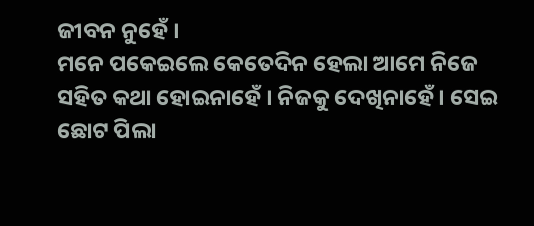ଜୀବନ ନୁହେଁ ।
ମନେ ପକେଇଲେ କେତେଦିନ ହେଲା ଆମେ ନିଜେ ସହିତ କଥା ହୋଇନାହେଁ । ନିଜକୁ ଦେଖିନାହେଁ । ସେଇ ଛୋଟ ପିଲା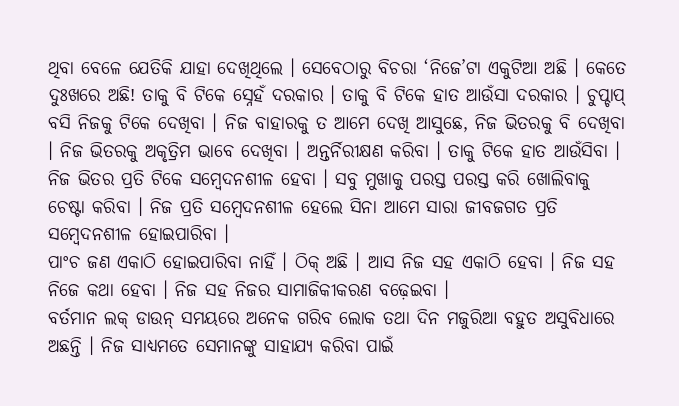ଥିବା ବେଳେ ଯେତିକି ଯାହା ଦେଖିଥିଲେ । ସେବେଠାରୁ ବିଚରା ‘ନିଜେ’ଟା ଏକୁଟିଆ ଅଛି । କେତେ ଦୁଃଖରେ ଅଛି! ତାକୁ ବି ଟିକେ ସ୍ନେହଁ ଦରକାର । ତାକୁ ବି ଟିକେ ହାତ ଆଉଁସା ଦରକାର । ଚୁପ୍ଚାପ୍ ବସି ନିଜକୁ ଟିକେ ଦେଖିବା । ନିଜ ବାହାରକୁ ତ ଆମେ ଦେଖି ଆସୁଛେ, ନିଜ ଭିତରକୁ ବି ଦେଖିବା । ନିଜ ଭିତରକୁ ଅକୃତ୍ରିମ ଭାବେ ଦେଖିବା । ଅନ୍ତର୍ନିରୀକ୍ଷଣ କରିବା । ତାକୁ ଟିକେ ହାତ ଆଉଁସିବା । ନିଜ ଭିତର ପ୍ରତି ଟିକେ ସମ୍ବେଦନଶୀଳ ହେବା । ସବୁ ମୁଖାକୁ ପରସ୍ତ ପରସ୍ତ କରି ଖୋଲିବାକୁ ଚେଷ୍ଟା କରିବା । ନିଜ ପ୍ରତି ସମ୍ବେଦନଶୀଳ ହେଲେ ସିନା ଆମେ ସାରା ଜୀବଜଗତ ପ୍ରତି ସମ୍ବେଦନଶୀଳ ହୋଇପାରିବା ।
ପାଂଚ ଜଣ ଏକାଠି ହୋଇପାରିବା ନାହିଁ । ଠିକ୍ ଅଛି । ଆସ ନିଜ ସହ ଏକାଠି ହେବା । ନିଜ ସହ ନିଜେ କଥା ହେବା । ନିଜ ସହ ନିଜର ସାମାଜିକୀକରଣ ବଢ଼େଇବା ।
ବର୍ତମାନ ଲକ୍ ଡାଉନ୍ ସମୟରେ ଅନେକ ଗରିବ ଲୋକ ତଥା ଦିନ ମଜୁରିଆ ବହୁତ ଅସୁବିଧାରେ ଅଛନ୍ତି । ନିଜ ସାଧ୍ୟମତେ ସେମାନଙ୍କୁ ସାହାଯ୍ୟ କରିବା ପାଇଁ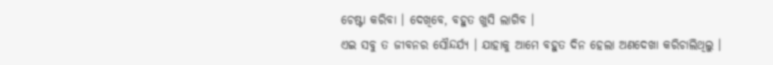ଚେଷ୍ଟା କରିବା । ଦେଖିବେ, ବହୁତ ଖୁସି ଲାଗିବ ।
ଏଇ ସବୁ ତ ଜୀବନର ସୌନ୍ଦର୍ଯ୍ୟ । ଯାହାକୁ ଆମେ ବହୁତ ଦିନ ହେଲା ଅଣଦେଖା କରିଚାଲିଥିଲୁ ।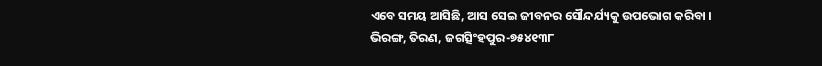ଏବେ ସମୟ ଆସିଛି, ଆସ ସେଇ ଜୀବନର ସୌନ୍ଦର୍ଯ୍ୟକୁ ଉପଭୋଗ କରିବା ।
ଭିରଙ୍ଗ, ତିରଣ, ଜଗତ୍ସିଂହପୁର-୭୫୪୧୩୮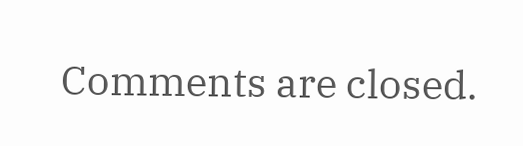Comments are closed.